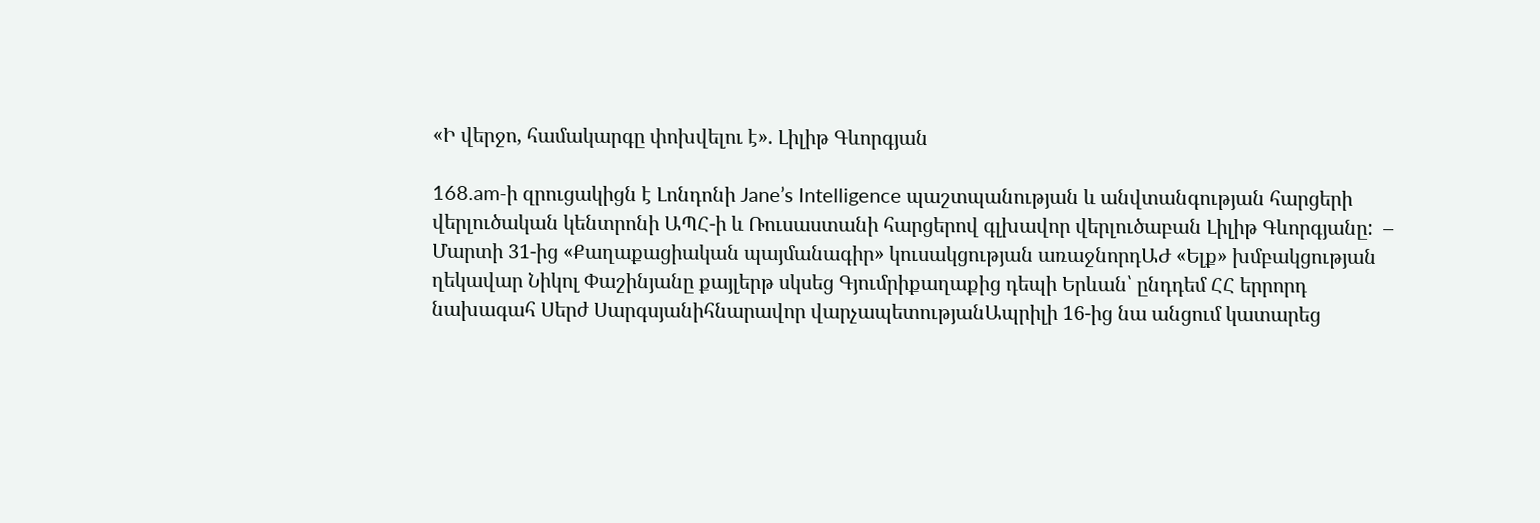«Ի վերջո, համակարգը փոխվելու է». Լիլիթ Գևորգյան

168.am-ի զրուցակիցն է Լոնդոնի Jane’s Intelligence պաշտպանության և անվտանգության հարցերի վերլուծական կենտրոնի ԱՊՀ-ի և Ռուսաստանի հարցերով գլխավոր վերլուծաբան Լիլիթ Գևորգյանը:  – Մարտի 31-ից «Քաղաքացիական պայմանագիր» կուսակցության առաջնորդԱԺ «Ելք» խմբակցության ղեկավար Նիկոլ Փաշինյանը քայլերթ սկսեց Գյումրիքաղաքից դեպի Երևան՝ ընդդեմ ՀՀ երրորդ նախագահ Սերժ Սարգսյանիհնարավոր վարչապետությանԱպրիլի 16-ից նա անցում կատարեց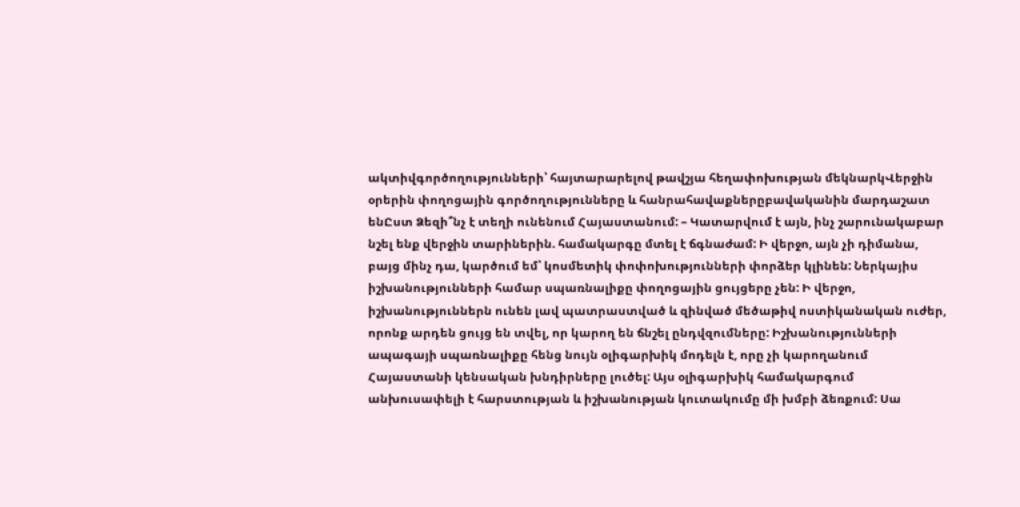ակտիվգործողությունների՝ հայտարարելով թավշյա հեղափոխության մեկնարկՎերջին օրերին փողոցային գործողությունները և հանրահավաքներըբավականին մարդաշատ ենԸստ Ձեզի՞նչ է տեղի ունենում Հայաստանում: – Կատարվում է այն, ինչ շարունակաբար նշել ենք վերջին տարիներին. համակարգը մտել է ճգնաժամ: Ի վերջո, այն չի դիմանա, բայց մինչ դա, կարծում եմ՝ կոսմետիկ փոփոխությունների փորձեր կլինեն: Ներկայիս իշխանությունների համար սպառնալիքը փողոցային ցույցերը չեն: Ի վերջո, իշխանություններն ունեն լավ պատրաստված և զինված մեծաթիվ ոստիկանական ուժեր, որոնք արդեն ցույց են տվել, որ կարող են ճնշել ընդվզումները: Իշխանությունների ապագայի սպառնալիքը հենց նույն օլիգարխիկ մոդելն է, որը չի կարողանում Հայաստանի կենսական խնդիրները լուծել: Այս օլիգարխիկ համակարգում անխուսափելի է հարստության և իշխանության կուտակումը մի խմբի ձեռքում: Սա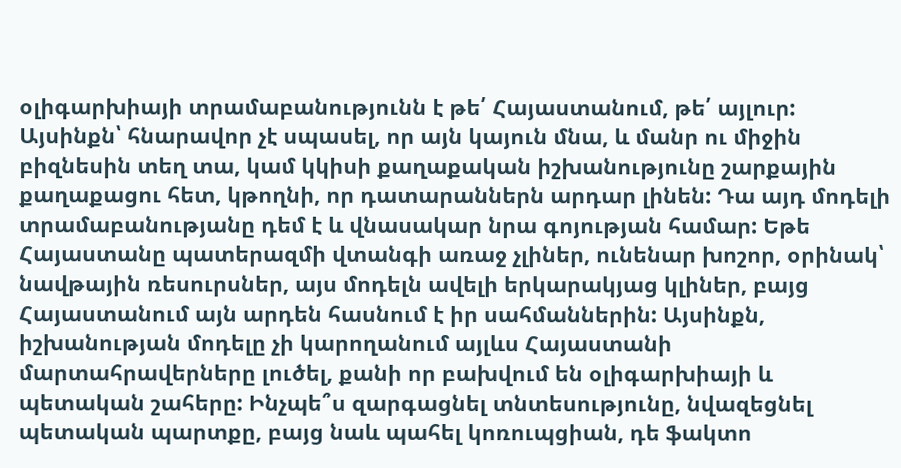օլիգարխիայի տրամաբանությունն է թե՛ Հայաստանում, թե՛ այլուր: Այսինքն՝ հնարավոր չէ սպասել, որ այն կայուն մնա, և մանր ու միջին բիզնեսին տեղ տա, կամ կկիսի քաղաքական իշխանությունը շարքային քաղաքացու հետ, կթողնի, որ դատարաններն արդար լինեն: Դա այդ մոդելի տրամաբանությանը դեմ է և վնասակար նրա գոյության համար: Եթե Հայաստանը պատերազմի վտանգի առաջ չլիներ, ունենար խոշոր, օրինակ՝ նավթային ռեսուրսներ, այս մոդելն ավելի երկարակյաց կլիներ, բայց Հայաստանում այն արդեն հասնում է իր սահմաններին: Այսինքն, իշխանության մոդելը չի կարողանում այլևս Հայաստանի մարտահրավերները լուծել, քանի որ բախվում են օլիգարխիայի և պետական շահերը: Ինչպե՞ս զարգացնել տնտեսությունը, նվազեցնել պետական պարտքը, բայց նաև պահել կոռուպցիան, դե ֆակտո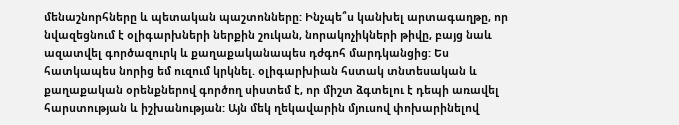մենաշնորհները և պետական պաշտոնները: Ինչպե՞ս կանխել արտագաղթը, որ նվազեցնում է օլիգարխների ներքին շուկան, նորակոչիկների թիվը, բայց նաև ազատվել գործազուրկ և քաղաքականապես դժգոհ մարդկանցից: Ես հատկապես նորից եմ ուզում կրկնել. օլիգարխիան հստակ տնտեսական և քաղաքական օրենքներով գործող սիստեմ է, որ միշտ ձգտելու է դեպի առավել հարստության և իշխանության: Այն մեկ ղեկավարին մյուսով փոխարինելով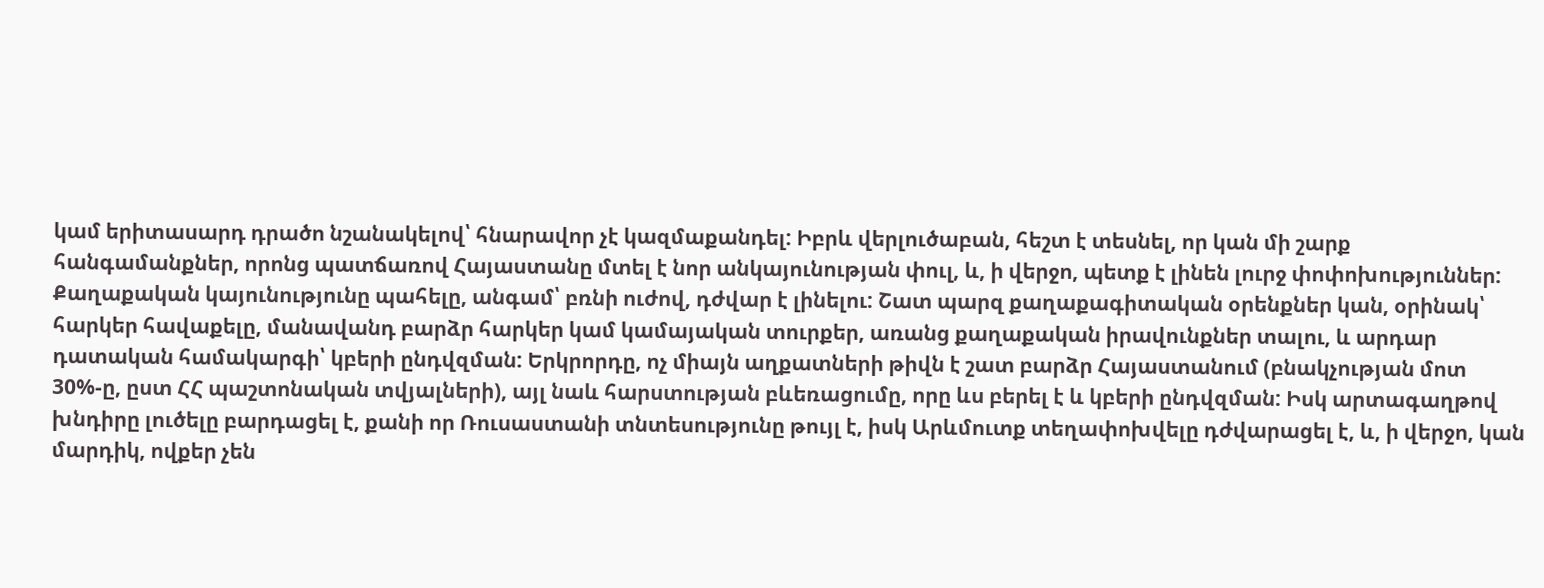կամ երիտասարդ դրածո նշանակելով՝ հնարավոր չէ կազմաքանդել: Իբրև վերլուծաբան, հեշտ է տեսնել, որ կան մի շարք հանգամանքներ, որոնց պատճառով Հայաստանը մտել է նոր անկայունության փուլ, և, ի վերջո, պետք է լինեն լուրջ փոփոխություններ: Քաղաքական կայունությունը պահելը, անգամ՝ բռնի ուժով, դժվար է լինելու: Շատ պարզ քաղաքագիտական օրենքներ կան, օրինակ՝ հարկեր հավաքելը, մանավանդ բարձր հարկեր կամ կամայական տուրքեր, առանց քաղաքական իրավունքներ տալու, և արդար դատական համակարգի՝ կբերի ընդվզման: Երկրորդը, ոչ միայն աղքատների թիվն է շատ բարձր Հայաստանում (բնակչության մոտ 30%-ը, ըստ ՀՀ պաշտոնական տվյալների), այլ նաև հարստության բևեռացումը, որը ևս բերել է և կբերի ընդվզման: Իսկ արտագաղթով խնդիրը լուծելը բարդացել է, քանի որ Ռուսաստանի տնտեսությունը թույլ է, իսկ Արևմուտք տեղափոխվելը դժվարացել է, և, ի վերջո, կան մարդիկ, ովքեր չեն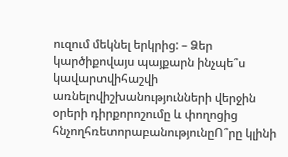ուզում մեկնել երկրից: – Ձեր կարծիքովայս պայքարն ինչպե՞ս կավարտվիհաշվի առնելովիշխանությունների վերջին օրերի դիրքորոշումը և փողոցից հնչողհռետորաբանությունըՈ՞րը կլինի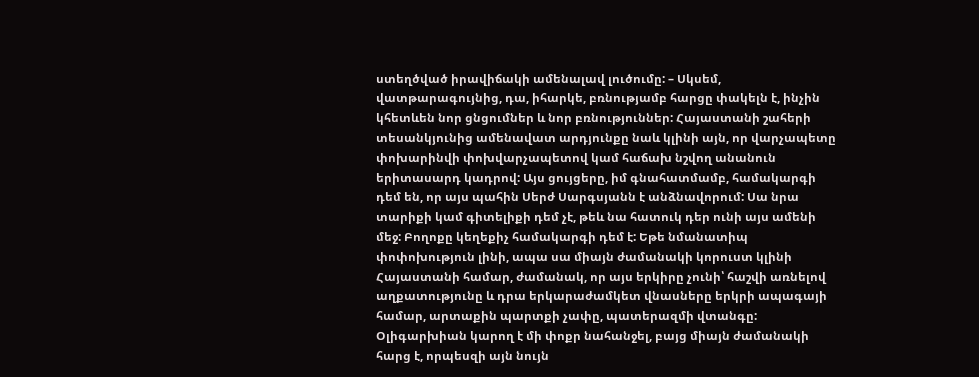ստեղծված իրավիճակի ամենալավ լուծումը: – Սկսեմ, վատթարագույնից, դա, իհարկե, բռնությամբ հարցը փակելն է, ինչին կհետևեն նոր ցնցումներ և նոր բռնություններ: Հայաստանի շահերի տեսանկյունից ամենավատ արդյունքը նաև կլինի այն, որ վարչապետը փոխարինվի փոխվարչապետով կամ հաճախ նշվող անանուն երիտասարդ կադրով: Այս ցույցերը, իմ գնահատմամբ, համակարգի դեմ են, որ այս պահին Սերժ Սարգսյանն է անձնավորում: Սա նրա տարիքի կամ գիտելիքի դեմ չէ, թեև նա հատուկ դեր ունի այս ամենի մեջ: Բողոքը կեղեքիչ համակարգի դեմ է: Եթե նմանատիպ փոփոխություն լինի, ապա սա միայն ժամանակի կորուստ կլինի Հայաստանի համար, ժամանակ, որ այս երկիրը չունի՝ հաշվի առնելով աղքատությունը և դրա երկարաժամկետ վնասները երկրի ապագայի համար, արտաքին պարտքի չափը, պատերազմի վտանգը: Օլիգարխիան կարող է մի փոքր նահանջել, բայց միայն ժամանակի հարց է, որպեսզի այն նույն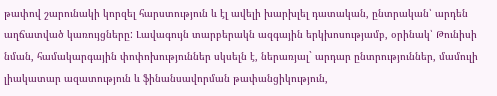թափով շարունակի կորզել հարստություն և էլ ավելի խարխլել դատական, ընտրական՝ արդեն աղճատված կառույցները: Լավագույն տարբերակն ազգային երկխոսությամբ, օրինակ՝ Թունիսի նման, համակարգային փոփոխություններ սկսելն է, ներառյալ` արդար ընտրություններ, մամուլի լիակատար ազատություն և ֆինանսավորման թափանցիկություն,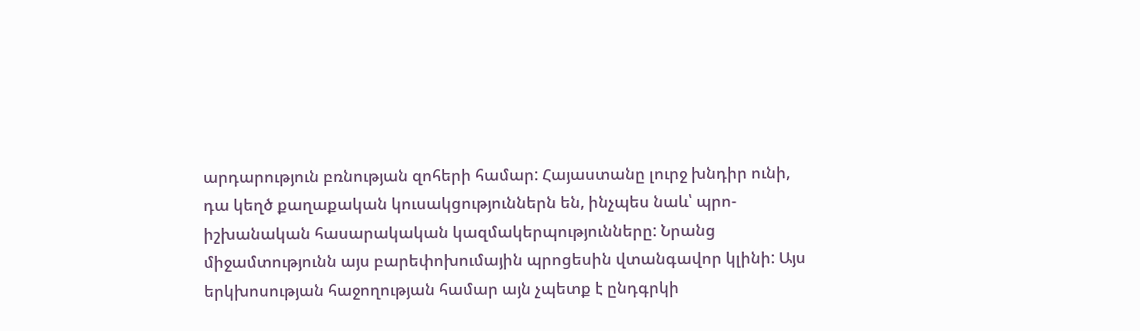արդարություն բռնության զոհերի համար: Հայաստանը լուրջ խնդիր ունի, դա կեղծ քաղաքական կուսակցություններն են, ինչպես նաև՝ պրո-իշխանական հասարակական կազմակերպությունները: Նրանց միջամտությունն այս բարեփոխումային պրոցեսին վտանգավոր կլինի: Այս երկխոսության հաջողության համար այն չպետք է ընդգրկի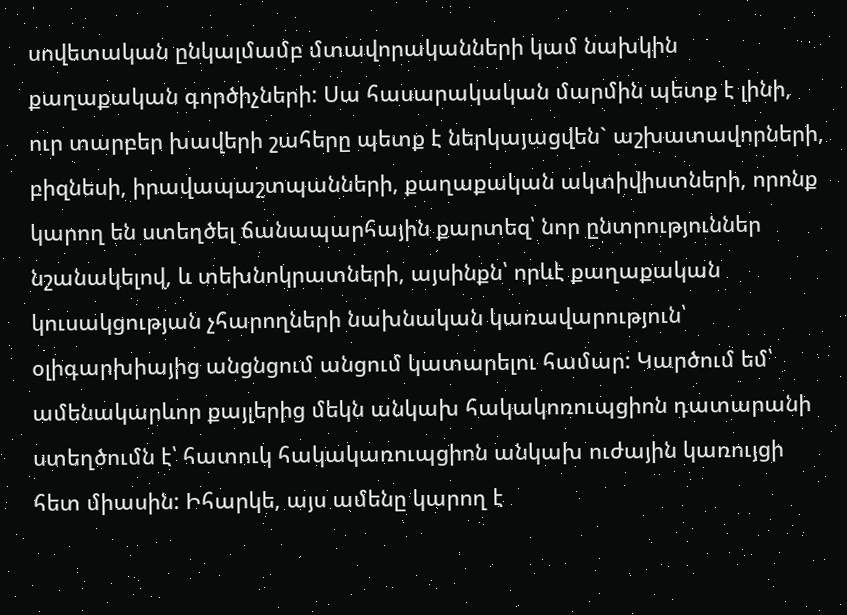սովետական ընկալմամբ մտավորականների կամ նախկին քաղաքական գործիչների: Սա հասարակական մարմին պետք է լինի, ուր տարբեր խավերի շահերը պետք է ներկայացվեն` աշխատավորների, բիզնեսի, իրավապաշտպանների, քաղաքական ակտիվիստների, որոնք կարող են ստեղծել ճանապարհային քարտեզ՝ նոր ընտրություններ նշանակելով, և տեխնոկրատների, այսինքն՝ որևէ քաղաքական կուսակցության չհարողների նախնական կառավարություն՝ օլիգարխիայից անցնցում անցում կատարելու համար: Կարծում եմ՝ ամենակարևոր քայլերից մեկն անկախ հակակոռուպցիոն դատարանի ստեղծումն է՝ հատուկ հակակառուպցիոն անկախ ուժային կառույցի հետ միասին: Իհարկե, այս ամենը կարող է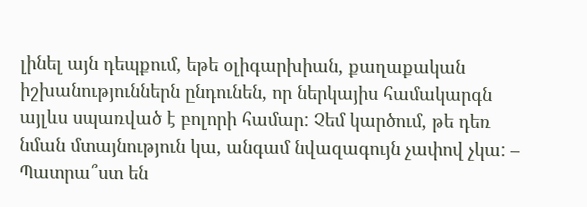լինել այն դեպքում, եթե օլիգարխիան, քաղաքական իշխանություններն ընդունեն, որ ներկայիս համակարգն այլևս սպառված է բոլորի համար: Չեմ կարծում, թե դեռ նման մտայնություն կա, անգամ նվազագույն չափով չկա: – Պատրա՞ստ են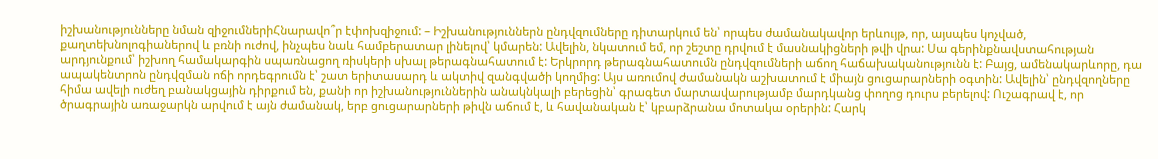իշխանությունները նման զիջումներիՀնարավո՞ր էփոխզիջում: – Իշխանություններն ընդվզումները դիտարկում են՝ որպես ժամանակավոր երևույթ, որ, այսպես կոչված, քաղտեխնոլոգիաներով և բռնի ուժով, ինչպես նաև համբերատար լինելով՝ կմարեն: Ավելին, նկատում եմ, որ շեշտը դրվում է մասնակիցների թվի վրա: Սա գերինքնավստահության արդյունքում՝ իշխող համակարգին սպառնացող ռիսկերի սխալ թերագնահատում է: Երկրորդ թերագնահատումն ընդվզումների աճող հաճախականությունն է: Բայց, ամենակարևորը, դա ապակենտրոն ընդվզման ոճի որդեգրումն է՝ շատ երիտասարդ և ակտիվ զանգվածի կողմից: Այս առումով ժամանակն աշխատում է միայն ցուցարարների օգտին: Ավելին՝ ընդվզողները հիմա ավելի ուժեղ բանակցային դիրքում են, քանի որ իշխանություններին անակնկալի բերեցին՝ գրագետ մարտավարությամբ մարդկանց փողոց դուրս բերելով: Ուշագրավ է, որ ծրագրային առաջարկն արվում է այն ժամանակ, երբ ցուցարարների թիվն աճում է, և հավանական է՝ կբարձրանա մոտակա օրերին: Հարկ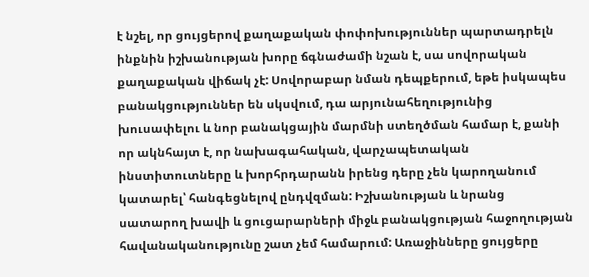է նշել, որ ցույցերով քաղաքական փոփոխություններ պարտադրելն ինքնին իշխանության խորը ճգնաժամի նշան է, սա սովորական քաղաքական վիճակ չէ: Սովորաբար նման դեպքերում, եթե իսկապես բանակցություններ են սկսվում, դա արյունահեղությունից խուսափելու և նոր բանակցային մարմնի ստեղծման համար է, քանի որ ակնհայտ է, որ նախագահական, վարչապետական ինստիտուտները և խորհրդարանն իրենց դերը չեն կարողանում կատարել՝ հանգեցնելով ընդվզման: Իշխանության և նրանց սատարող խավի և ցուցարարների միջև բանակցության հաջողության հավանականությունը շատ չեմ համարում: Առաջինները ցույցերը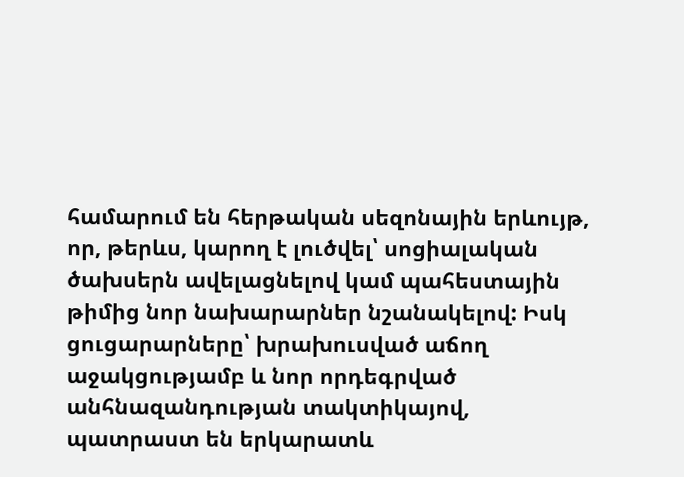համարում են հերթական սեզոնային երևույթ, որ, թերևս, կարող է լուծվել՝ սոցիալական ծախսերն ավելացնելով կամ պահեստային թիմից նոր նախարարներ նշանակելով: Իսկ ցուցարարները՝ խրախուսված աճող աջակցությամբ և նոր որդեգրված անհնազանդության տակտիկայով, պատրաստ են երկարատև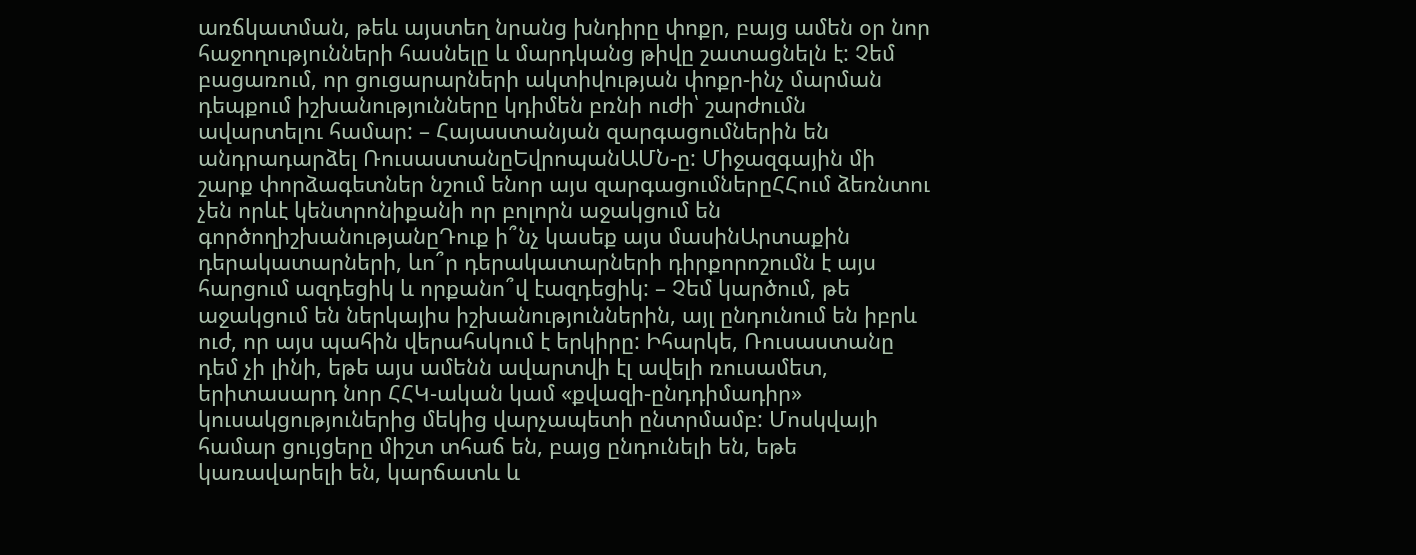առճկատման, թեև այստեղ նրանց խնդիրը փոքր, բայց ամեն օր նոր հաջողությունների հասնելը և մարդկանց թիվը շատացնելն է: Չեմ բացառում, որ ցուցարարների ակտիվության փոքր-ինչ մարման դեպքում իշխանությունները կդիմեն բռնի ուժի՝ շարժումն ավարտելու համար: – Հայաստանյան զարգացումներին են անդրադարձել ՌուսաստանըԵվրոպանԱՄՆ-ը: Միջազգային մի շարք փորձագետներ նշում ենոր այս զարգացումներըՀՀում ձեռնտու չեն որևէ կենտրոնիքանի որ բոլորն աջակցում են գործողիշխանությանըԴուք ի՞նչ կասեք այս մասինԱրտաքին դերակատարների, ևո՞ր դերակատարների դիրքորոշումն է այս հարցում ազդեցիկ և որքանո՞վ էազդեցիկ: – Չեմ կարծում, թե աջակցում են ներկայիս իշխանություններին, այլ ընդունում են իբրև ուժ, որ այս պահին վերահսկում է երկիրը: Իհարկե, Ռուսաստանը դեմ չի լինի, եթե այս ամենն ավարտվի էլ ավելի ռուսամետ, երիտասարդ նոր ՀՀԿ-ական կամ «քվազի-ընդդիմադիր» կուսակցություներից մեկից վարչապետի ընտրմամբ: Մոսկվայի համար ցույցերը միշտ տհաճ են, բայց ընդունելի են, եթե կառավարելի են, կարճատև և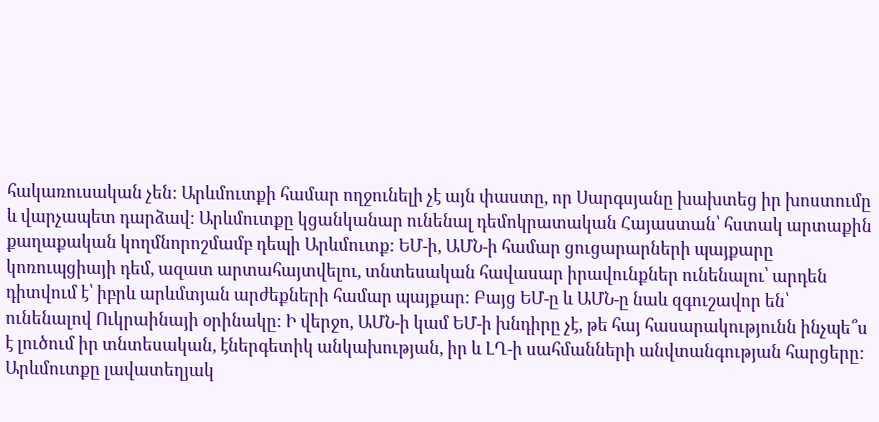հակառուսական չեն: Արևմուտքի համար ողջունելի չէ այն փաստը, որ Սարգսյանը խախտեց իր խոստումը և վարչապետ դարձավ: Արևմուտքը կցանկանար ունենալ դեմոկրատական Հայաստան՝ հստակ արտաքին քաղաքական կողմնորոշմամբ դեպի Արևմուտք: ԵՄ-ի, ԱՄՆ-ի համար ցուցարարների պայքարը կոռուպցիայի դեմ, ազատ արտահայտվելու, տնտեսական հավասար իրավունքներ ունենալու՝ արդեն դիտվում է՝ իբրև արևմտյան արժեքների համար պայքար: Բայց ԵՄ-ը և ԱՄՆ-ը նաև զգուշավոր են՝ ունենալով Ուկրաինայի օրինակը: Ի վերջո, ԱՄՆ-ի կամ ԵՄ-ի խնդիրը չէ, թե հայ հասարակությունն ինչպե՞ս է լուծում իր տնտեսական, էներգետիկ անկախության, իր և ԼՂ-ի սահմանների անվտանգության հարցերը: Արևմուտքը լավատեղյակ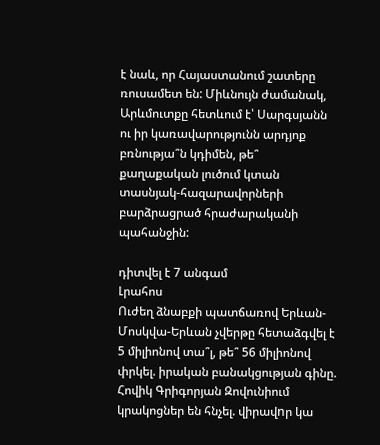է նաև, որ Հայաստանում շատերը ռուսամետ են: Միևնույն ժամանակ, Արևմուտքը հետևում է՝ Սարգսյանն ու իր կառավարությունն արդյոք բռնությա՞ն կդիմեն, թե՞ քաղաքական լուծում կտան տասնյակ-հազարավորների բարձրացրած հրաժարականի պահանջին:

դիտվել է 7 անգամ
Լրահոս
Ուժեղ ձնաբքի պատճառով Երևան-Մոսկվա-Երևան չվերթը հետաձգվել է 5 միլիոնով տա՞լ, թե՞ 56 միլիոնով փրկել. իրական բանակցության գինը. Հովիկ Գրիգորյան Զովունիում կրակոցներ են հնչել. վիրավnր կա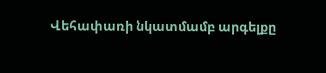Վեհափառի նկատմամբ արգելքը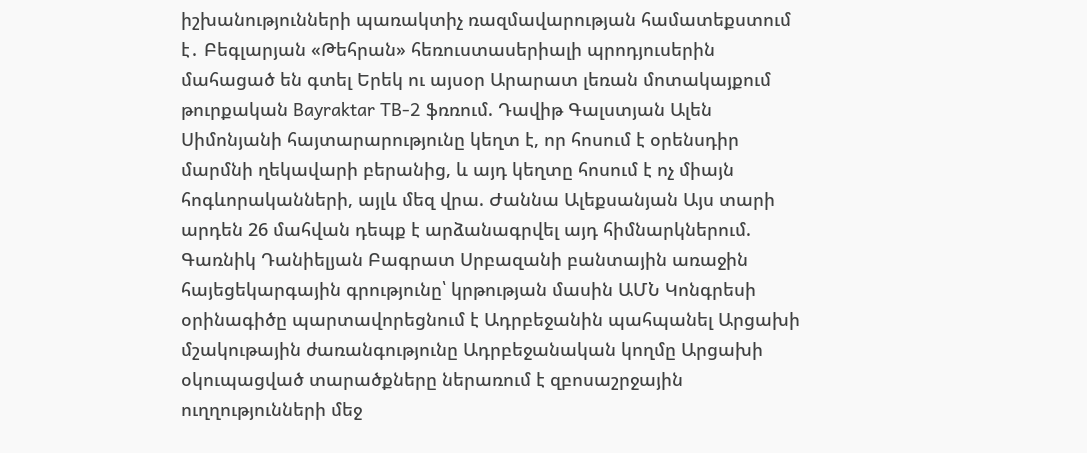իշխանությունների պառակտիչ ռազմավարության համատեքստում է․ Բեգլարյան «Թեհրան» հեռուստասերիալի պրոդյուսերին մահացած են գտել Երեկ ու այսօր Արարատ լեռան մոտակայքում թուրքական Bayraktar TB-2 ֆռռում. Դավիթ Գալստյան Ալեն Սիմոնյանի հայտարարությունը կեղտ է, որ հոսում է օրենսդիր մարմնի ղեկավարի բերանից, և այդ կեղտը հոսում է ոչ միայն հոգևորականների, այլև մեզ վրա. Ժաննա Ալեքսանյան Այս տարի արդեն 26 մահվան դեպք է արձանագրվել այդ հիմնարկներում. Գառնիկ Դանիելյան Բագրատ Սրբազանի բանտային առաջին հայեցեկարգային գրությունը՝ կրթության մասին ԱՄՆ Կոնգրեսի օրինագիծը պարտավորեցնում է Ադրբեջանին պահպանել Արցախի մշակութային ժառանգությունը Ադրբեջանական կողմը Արցախի օկուպացված տարածքները ներառում է զբոսաշրջային ուղղությունների մեջ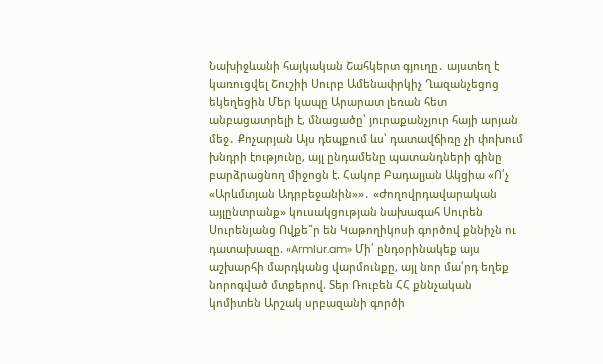Նախիջևանի հայկական Շահկերտ գյուղը․ այստեղ է կառուցվել Շուշիի Սուրբ Ամենափրկիչ Ղազանչեցոց եկեղեցին Մեր կապը Արարատ լեռան հետ անբացատրելի է, մնացածը՝ յուրաքանչյուր հայի արյան մեջ․ Քոչարյան Այս դեպքում ևս՝ դատավճիռը չի փոխում խնդրի էությունը, այլ ընդամենը պատանդների գինը բարձրացնող միջոցն է. Հակոբ Բադալյան Ակցիա «Ո՛չ «Արևմտյան Ադրբեջանին»»․ «Ժողովրդավարական այլընտրանք» կուսակցության նախագահ Սուրեն Սուրենյանց Ովքե՞ր են Կաթողիկոսի գործով քննիչն ու դատախազը. «Armlur.am» Մի՛ ընդօրինակեք այս աշխարհի մարդկանց վարմունքը, այլ նոր մա՛րդ եղեք նորոգված մտքերով. Տեր Ռուբեն ՀՀ քննչական կոմիտեն Արշակ սրբազանի գործի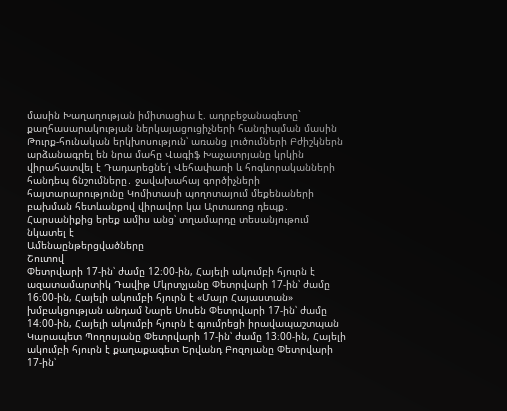մասին Խաղաղության իմիտացիա է. ադրբեջանագետը` քաղհասարակության ներկայացուցիչների հանդիպման մասին Թուրք-հունական երկխոսություն՝ առանց լուծումների Բժիշկներն արձանագրել են նրա մահը Վագիֆ Խաչատրյանը կրկին վիրահատվել է Դադարեցնե՛լ Վեհափառի և հոգևորականների հանդեպ ճնշումները․ ջավախահայ գործիչների հայտարարությունը Կոմիտասի պողոտայում մեքենաների բախման հետևանքով վիրավոր կա Արտառոց դեպք․ Հարսանիքից երեք ամիս անց՝ տղամարդը տեսանյութում նկատել է
Ամենաընթերցվածները
Շուտով
Փետրվարի 17-ին՝ ժամը 12։00-ին, Հայելի ակումբի հյուրն է ազատամարտիկ Դավիթ Մկրտչյանը Փետրվարի 17-ին՝ ժամը 16։00-ին, Հայելի ակումբի հյուրն է «Մայր Հայաստան» խմբակցության անդամ Նարե Սոսեն Փետրվարի 17-ին՝ ժամը 14։00-ին, Հայելի ակումբի հյուրն է գյումրեցի իրավապաշտպան Կարապետ Պողոսյանը Փետրվարի 17-ին՝ ժամը 13։00-ին, Հայելի ակումբի հյուրն է քաղաքագետ Երվանդ Բոզոյանը Փետրվարի 17-ին՝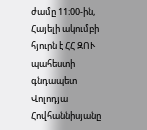ժամը 11։00-ին, Հայելի ակումբի հյուրն է ՀՀ ԶՈՒ պահեստի գնդապետ Վոլոդյա Հովհաննիսյանը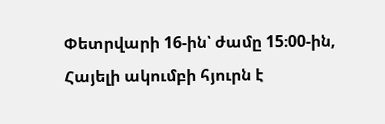Փետրվարի 16-ին՝ ժամը 15։00-ին, Հայելի ակումբի հյուրն է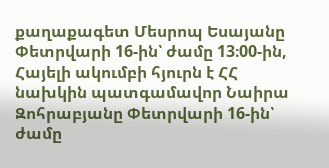քաղաքագետ Մեսրոպ Եսայանը Փետրվարի 16-ին՝ ժամը 13։00-ին, Հայելի ակումբի հյուրն է ՀՀ նախկին պատգամավոր Նաիրա Զոհրաբյանը Փետրվարի 16-ին՝ ժամը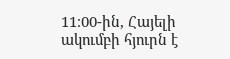11։00-ին, Հայելի ակումբի հյուրն է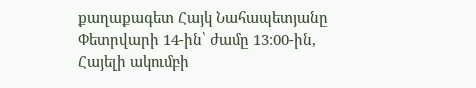քաղաքագետ Հայկ Նահապետյանը Փետրվարի 14-ին՝ ժամը 13։00-ին, Հայելի ակումբի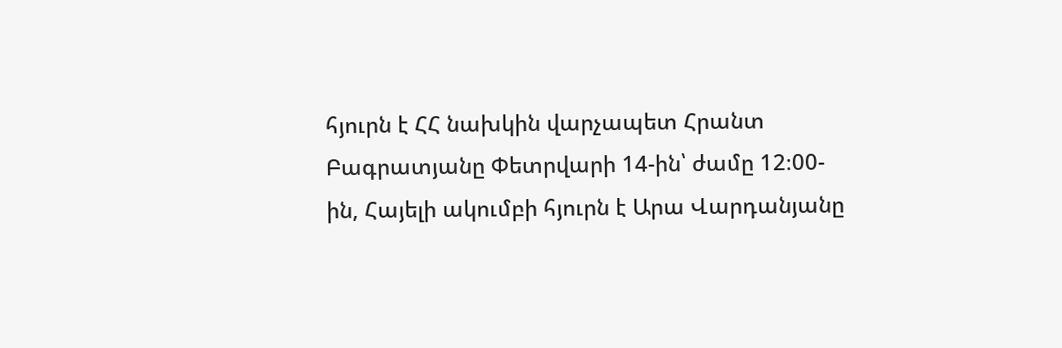հյուրն է ՀՀ նախկին վարչապետ Հրանտ Բագրատյանը Փետրվարի 14-ին՝ ժամը 12։00-ին, Հայելի ակումբի հյուրն է Արա Վարդանյանը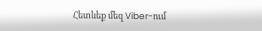Հետևեք մեզ Viber-ում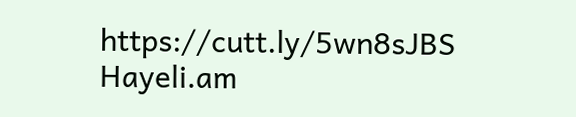https://cutt.ly/5wn8sJBS
Hayeli.am